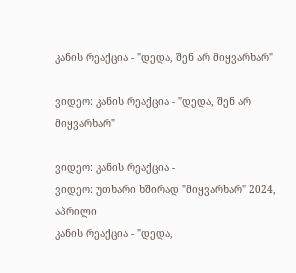კანის რეაქცია - "დედა, შენ არ მიყვარხარ"

ვიდეო: კანის რეაქცია - "დედა, შენ არ მიყვარხარ"

ვიდეო: კანის რეაქცია -
ვიდეო: უთხარი ხშირად "მიყვარხარ" 2024, აპრილი
კანის რეაქცია - "დედა,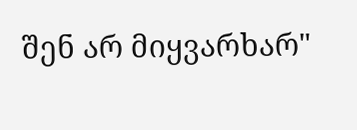შენ არ მიყვარხარ"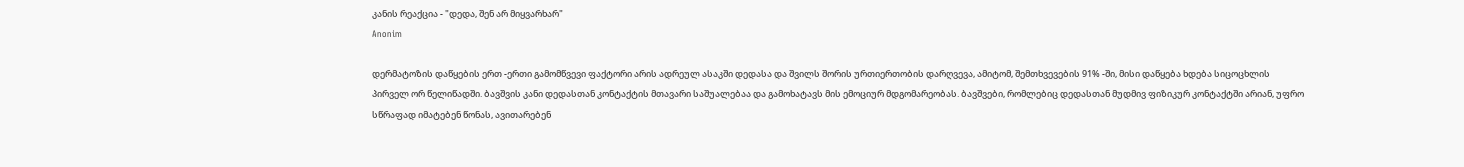კანის რეაქცია - "დედა, შენ არ მიყვარხარ"
Anonim

დერმატოზის დაწყების ერთ -ერთი გამომწვევი ფაქტორი არის ადრეულ ასაკში დედასა და შვილს შორის ურთიერთობის დარღვევა, ამიტომ, შემთხვევების 91% -ში, მისი დაწყება ხდება სიცოცხლის პირველ ორ წელიწადში. ბავშვის კანი დედასთან კონტაქტის მთავარი საშუალებაა და გამოხატავს მის ემოციურ მდგომარეობას. ბავშვები, რომლებიც დედასთან მუდმივ ფიზიკურ კონტაქტში არიან, უფრო სწრაფად იმატებენ წონას, ავითარებენ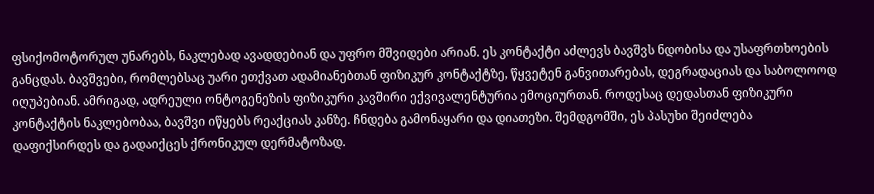ფსიქომოტორულ უნარებს, ნაკლებად ავადდებიან და უფრო მშვიდები არიან. ეს კონტაქტი აძლევს ბავშვს ნდობისა და უსაფრთხოების განცდას. ბავშვები, რომლებსაც უარი ეთქვათ ადამიანებთან ფიზიკურ კონტაქტზე, წყვეტენ განვითარებას, დეგრადაციას და საბოლოოდ იღუპებიან. ამრიგად, ადრეული ონტოგენეზის ფიზიკური კავშირი ექვივალენტურია ემოციურთან. როდესაც დედასთან ფიზიკური კონტაქტის ნაკლებობაა, ბავშვი იწყებს რეაქციას კანზე. ჩნდება გამონაყარი და დიათეზი. შემდგომში, ეს პასუხი შეიძლება დაფიქსირდეს და გადაიქცეს ქრონიკულ დერმატოზად.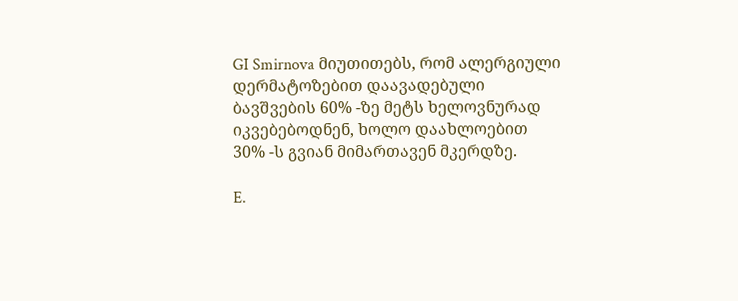GI Smirnova მიუთითებს, რომ ალერგიული დერმატოზებით დაავადებული ბავშვების 60% -ზე მეტს ხელოვნურად იკვებებოდნენ, ხოლო დაახლოებით 30% -ს გვიან მიმართავენ მკერდზე.

E.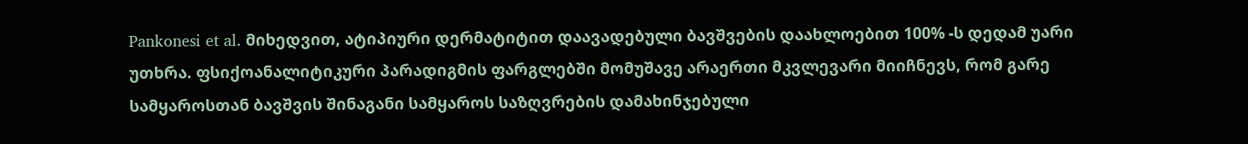Pankonesi et al. მიხედვით, ატიპიური დერმატიტით დაავადებული ბავშვების დაახლოებით 100% -ს დედამ უარი უთხრა. ფსიქოანალიტიკური პარადიგმის ფარგლებში მომუშავე არაერთი მკვლევარი მიიჩნევს, რომ გარე სამყაროსთან ბავშვის შინაგანი სამყაროს საზღვრების დამახინჯებული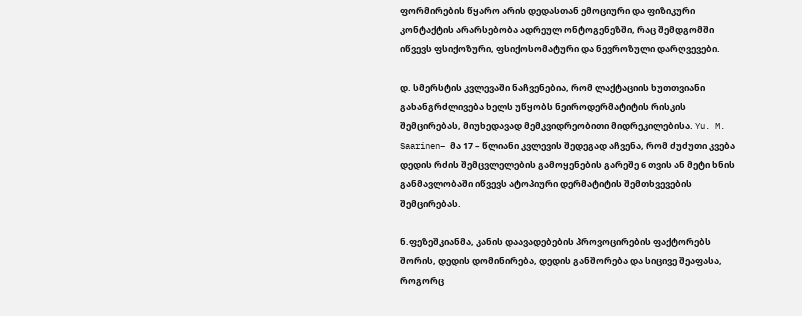ფორმირების წყარო არის დედასთან ემოციური და ფიზიკური კონტაქტის არარსებობა ადრეულ ონტოგენეზში, რაც შემდგომში იწვევს ფსიქოზური, ფსიქოსომატური და ნევროზული დარღვევები.

დ. სმერსტის კვლევაში ნაჩვენებია, რომ ლაქტაციის ხუთთვიანი გახანგრძლივება ხელს უწყობს ნეიროდერმატიტის რისკის შემცირებას, მიუხედავად მემკვიდრეობითი მიდრეკილებისა. Yu. M. Saarinen– მა 17 – წლიანი კვლევის შედეგად აჩვენა, რომ ძუძუთი კვება დედის რძის შემცვლელების გამოყენების გარეშე 6 თვის ან მეტი ხნის განმავლობაში იწვევს ატოპიური დერმატიტის შემთხვევების შემცირებას.

ნ.ფეზეშკიანმა, კანის დაავადებების პროვოცირების ფაქტორებს შორის, დედის დომინირება, დედის განშორება და სიცივე შეაფასა, როგორც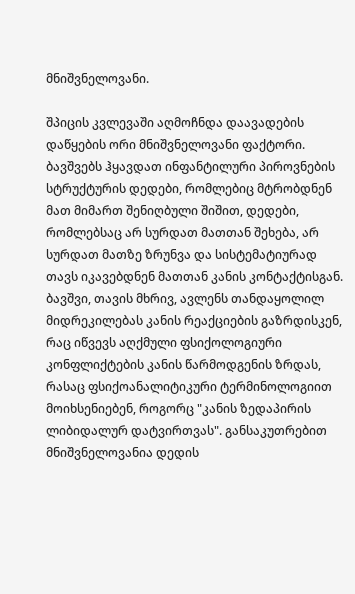მნიშვნელოვანი.

შპიცის კვლევაში აღმოჩნდა დაავადების დაწყების ორი მნიშვნელოვანი ფაქტორი. ბავშვებს ჰყავდათ ინფანტილური პიროვნების სტრუქტურის დედები, რომლებიც მტრობდნენ მათ მიმართ შენიღბული შიშით, დედები, რომლებსაც არ სურდათ მათთან შეხება, არ სურდათ მათზე ზრუნვა და სისტემატიურად თავს იკავებდნენ მათთან კანის კონტაქტისგან. ბავშვი, თავის მხრივ, ავლენს თანდაყოლილ მიდრეკილებას კანის რეაქციების გაზრდისკენ, რაც იწვევს აღქმული ფსიქოლოგიური კონფლიქტების კანის წარმოდგენის ზრდას, რასაც ფსიქოანალიტიკური ტერმინოლოგიით მოიხსენიებენ, როგორც "კანის ზედაპირის ლიბიდალურ დატვირთვას". განსაკუთრებით მნიშვნელოვანია დედის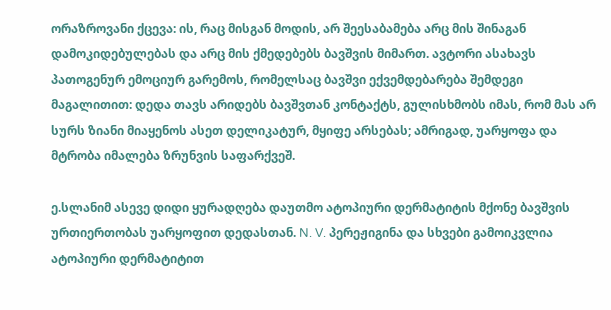ორაზროვანი ქცევა: ის, რაც მისგან მოდის, არ შეესაბამება არც მის შინაგან დამოკიდებულებას და არც მის ქმედებებს ბავშვის მიმართ. ავტორი ასახავს პათოგენურ ემოციურ გარემოს, რომელსაც ბავშვი ექვემდებარება შემდეგი მაგალითით: დედა თავს არიდებს ბავშვთან კონტაქტს, გულისხმობს იმას, რომ მას არ სურს ზიანი მიაყენოს ასეთ დელიკატურ, მყიფე არსებას; ამრიგად, უარყოფა და მტრობა იმალება ზრუნვის საფარქვეშ.

ე.სლანიმ ასევე დიდი ყურადღება დაუთმო ატოპიური დერმატიტის მქონე ბავშვის ურთიერთობას უარყოფით დედასთან. N. V. პერეჟიგინა და სხვები გამოიკვლია ატოპიური დერმატიტით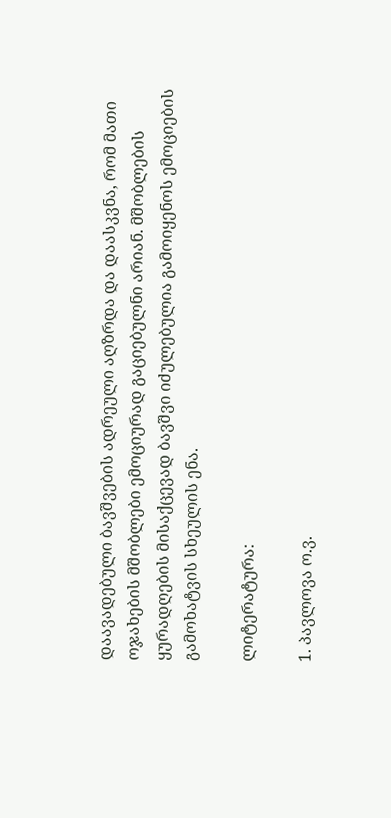დაავადებული ბავშვების ადრეული აღზრდა და დაასკვნა, რომ მათი ოჯახების მშობლები ემოციურად გაციებულნი არიან. მშობლების ყურადღების მისაქცევად ბავშვი იძულებულია გამოიყენოს ემოციების გამოხატვის სხეულის ენა.

ლიტერატურა:

1. პავლოვა ო.ვ.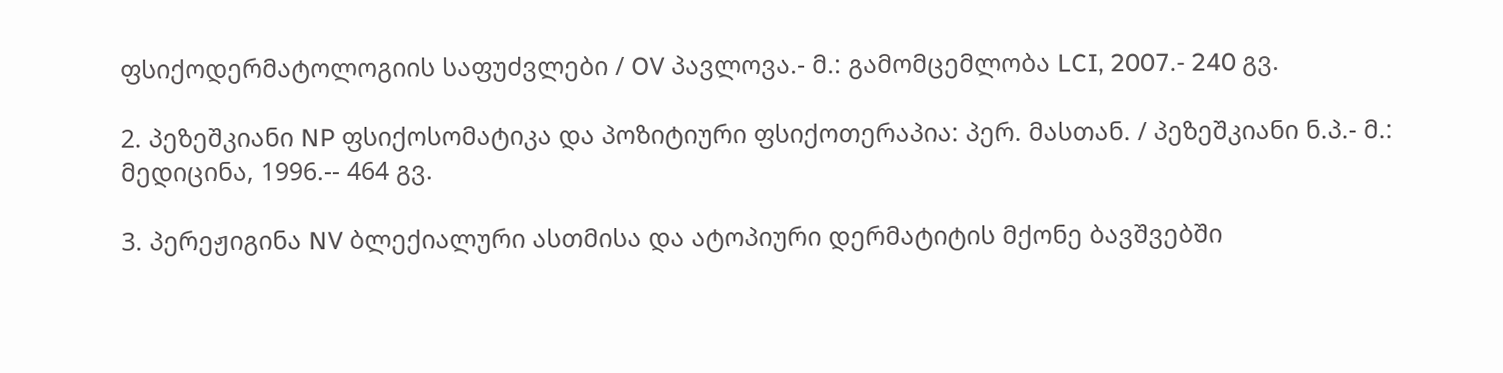ფსიქოდერმატოლოგიის საფუძვლები / OV პავლოვა.- მ.: გამომცემლობა LCI, 2007.- 240 გვ.

2. პეზეშკიანი NP ფსიქოსომატიკა და პოზიტიური ფსიქოთერაპია: პერ. მასთან. / პეზეშკიანი ნ.პ.- მ.: მედიცინა, 1996.-- 464 გვ.

3. პერეჟიგინა NV ბლექიალური ასთმისა და ატოპიური დერმატიტის მქონე ბავშვებში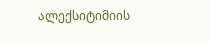ალექსიტიმიის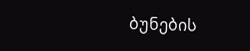ბუნების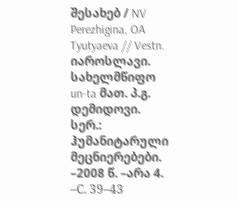შესახებ / NV Perezhigina, OA Tyutyaeva // Vestn. იაროსლავი. სახელმწიფო un-ta მათ. პ.გ. დემიდოვი. სერ.: ჰუმანიტარული მეცნიერებები. –2008 წ. –არა 4. –С. 39–43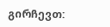გირჩევთ: